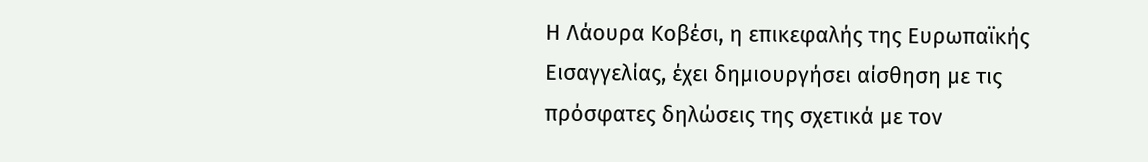Η Λάουρα Κοβέσι, η επικεφαλής της Ευρωπαϊκής Εισαγγελίας, έχει δημιουργήσει αίσθηση με τις πρόσφατες δηλώσεις της σχετικά με τον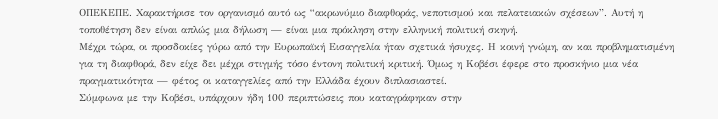ΟΠΕΚΕΠΕ. Χαρακτήρισε τον οργανισμό αυτό ως “ακρωνύμιο διαφθοράς, νεποτισμού και πελατειακών σχέσεων”. Αυτή η τοποθέτηση δεν είναι απλώς μια δήλωση — είναι μια πρόκληση στην ελληνική πολιτική σκηνή.
Μέχρι τώρα, οι προσδοκίες γύρω από την Ευρωπαϊκή Εισαγγελία ήταν σχετικά ήσυχες. Η κοινή γνώμη, αν και προβληματισμένη για τη διαφθορά, δεν είχε δει μέχρι στιγμής τόσο έντονη πολιτική κριτική. Όμως η Κοβέσι έφερε στο προσκήνιο μια νέα πραγματικότητα — φέτος οι καταγγελίες από την Ελλάδα έχουν διπλασιαστεί.
Σύμφωνα με την Κοβέσι, υπάρχουν ήδη 100 περιπτώσεις που καταγράφηκαν στην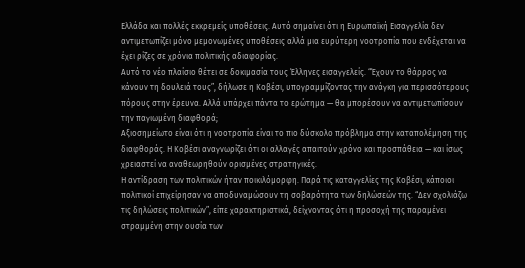Ελλάδα και πολλές εκκρεμείς υποθέσεις. Αυτό σημαίνει ότι η Ευρωπαϊκή Εισαγγελία δεν αντιμετωπίζει μόνο μεμονωμένες υποθέσεις αλλά μια ευρύτερη νοοτροπία που ενδέχεται να έχει ρίζες σε χρόνια πολιτικής αδιαφορίας.
Αυτό το νέο πλαίσιο θέτει σε δοκιμασία τους Έλληνες εισαγγελείς. “Έχουν το θάρρος να κάνουν τη δουλειά τους”, δήλωσε η Κοβέσι, υπογραμμίζοντας την ανάγκη για περισσότερους πόρους στην έρευνα. Αλλά υπάρχει πάντα το ερώτημα — θα μπορέσουν να αντιμετωπίσουν την παγιωμένη διαφθορά;
Αξιοσημείωτο είναι ότι η νοοτροπία είναι το πιο δύσκολο πρόβλημα στην καταπολέμηση της διαφθοράς. Η Κοβέσι αναγνωρίζει ότι οι αλλαγές απαιτούν χρόνο και προσπάθεια — και ίσως χρειαστεί να αναθεωρηθούν ορισμένες στρατηγικές.
Η αντίδραση των πολιτικών ήταν ποικιλόμορφη. Παρά τις καταγγελίες της Κοβέσι, κάποιοι πολιτικοί επιχείρησαν να αποδυναμώσουν τη σοβαρότητα των δηλώσεών της. “Δεν σχολιάζω τις δηλώσεις πολιτικών”, είπε χαρακτηριστικά, δείχνοντας ότι η προσοχή της παραμένει στραμμένη στην ουσία των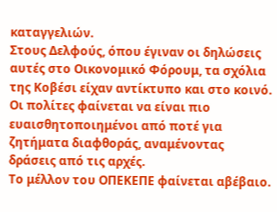καταγγελιών.
Στους Δελφούς, όπου έγιναν οι δηλώσεις αυτές στο Οικονομικό Φόρουμ, τα σχόλια της Κοβέσι είχαν αντίκτυπο και στο κοινό. Οι πολίτες φαίνεται να είναι πιο ευαισθητοποιημένοι από ποτέ για ζητήματα διαφθοράς, αναμένοντας δράσεις από τις αρχές.
Το μέλλον του ΟΠΕΚΕΠΕ φαίνεται αβέβαιο.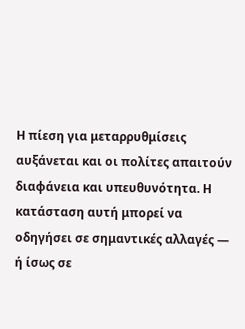Η πίεση για μεταρρυθμίσεις αυξάνεται και οι πολίτες απαιτούν διαφάνεια και υπευθυνότητα. Η κατάσταση αυτή μπορεί να οδηγήσει σε σημαντικές αλλαγές — ή ίσως σε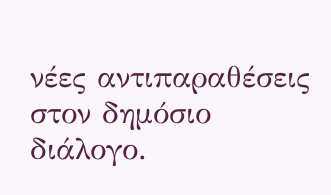νέες αντιπαραθέσεις στον δημόσιο διάλογο.